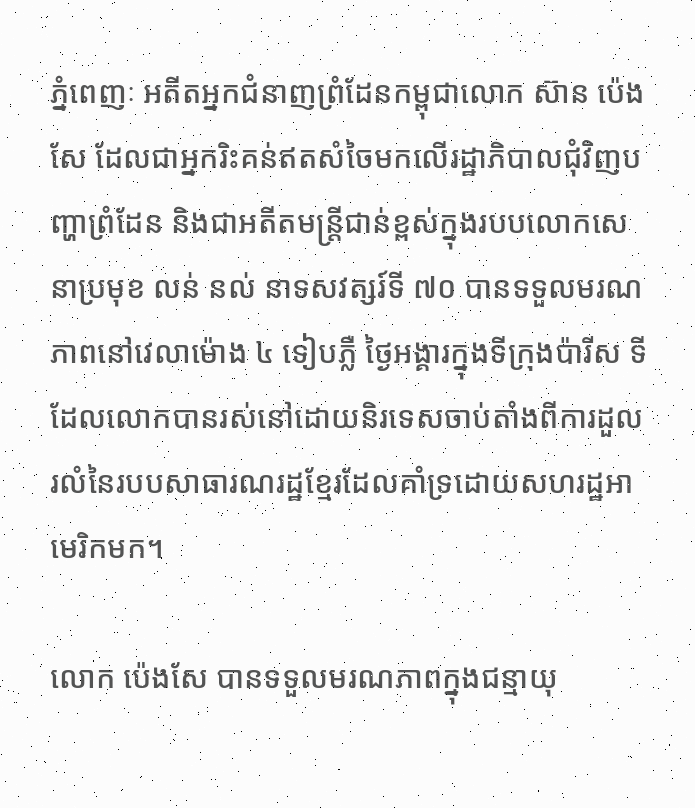ភ្នំពេញៈ អតីតអ្នកជំនាញព្រំដែនកម្ពុជាលោក ស៊ាន ប៉េងសែ ដែលជាអ្នករិះគន់ឥតសំចៃមកលើរដ្ឋាភិបាលជុំវិញបញ្ហាព្រំដែន និងជាអតីតមន្ត្រីជាន់ខ្ពស់ក្នុងរបបលោកសេនាប្រមុខ លន់ នល់ នាទសវត្សរ៍ទី ៧០ បានទទួលមរណភាពនៅវេលាម៉ោង ៤ ទៀបភ្លឺ ថ្ងៃអង្គារក្នុងទីក្រុងប៉ារីស ទីដែលលោកបានរស់នៅដោយនិរទេសចាប់តាំងពីការដួលរលំនៃរបបសាធារណរដ្ឋខ្មែរដែលគាំទ្រដោយសហរដ្ឋអាមេរិកមក។

លោក ប៉េងសែ បានទទួលមរណភាពក្នុងជន្មាយុ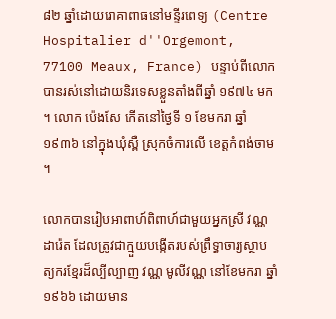៨២ ឆ្នាំដោយរោគាពាធនៅមន្ទីរពេទ្យ (Centre Hospitalier d''Orgemont, 77100 Meaux, France) បន្ទាប់ពីលោកបានរស់នៅដោយនិរទេសខ្លួនតាំងពីឆ្នាំ ១៩៧៤ មក។ លោក ប៉េងសែ កើតនៅថ្ងៃទី ១ ខែមករា ឆ្នាំ ១៩៣៦ នៅក្នុងឃុំស្ពឺ ស្រុកចំការលើ ខេត្តកំពង់ចាម។

លោកបានរៀបអាពាហ៍ពិពាហ៍ជាមួយអ្នកស្រី វណ្ណ ដារ៉េត ដែលត្រូវជាក្មួយបង្កើតរបស់ព្រឹទ្ធាចារ្យស្ថាបត្យករខ្មែរដ៏ល្បីល្បាញ វណ្ណ មូលីវណ្ណ នៅខែមករា ឆ្នាំ ១៩៦៦ ដោយមាន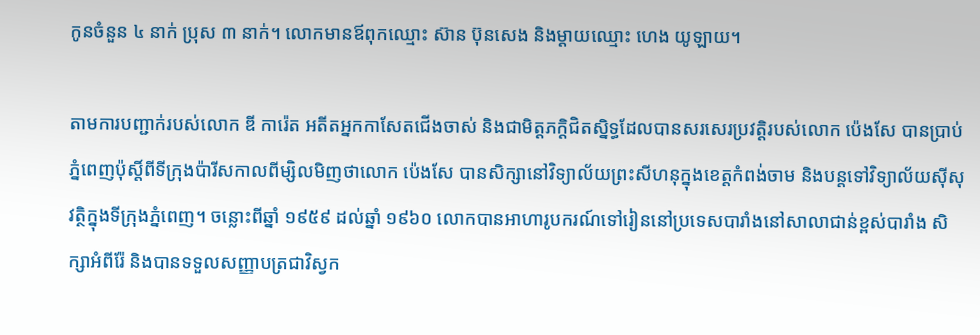កូនចំនួន ៤ នាក់ ប្រុស ៣ នាក់។ លោកមានឪពុកឈ្មោះ ស៊ាន ប៊ុនសេង និងម្តាយឈ្មោះ ហេង យូឡាយ។

តាមការបញ្ជាក់របស់លោក ឌី ការ៉េត អតីតអ្នកកាសែតជើងចាស់ និងជាមិត្តភក្តិជិតស្និទ្ធដែលបានសរសេរប្រវត្តិរបស់លោក ប៉េងសែ បានប្រាប់ភ្នំពេញប៉ុស្តិ៍ពីទីក្រុងប៉ារីសកាលពីម្សិលមិញថាលោក ប៉េងសែ បានសិក្សានៅវិទ្យាល័យព្រះសីហនុក្នុងខេត្តកំពង់ចាម និងបន្តទៅវិទ្យាល័យស៊ីសុវត្ថិក្នុងទីក្រុងភ្នំពេញ។ ចន្លោះពីឆ្នាំ ១៩៥៩ ដល់ឆ្នាំ ១៩៦០ លោកបានអាហារូបករណ៍ទៅរៀននៅប្រទេសបារាំងនៅសាលាជាន់ខ្ពស់បារាំង សិក្សាអំពីរ៉ែ និងបានទទួលសញ្ញាបត្រជាវិស្វក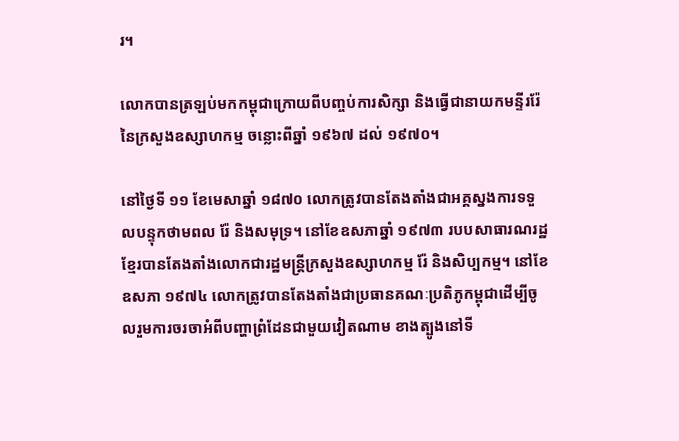រ។

លោកបានត្រឡប់មកកម្ពុជាក្រោយពីបញ្ចប់ការសិក្សា និងធ្វើជានាយកមន្ទីររ៉ែ នៃក្រសួងឧស្សាហកម្ម ចន្លោះពីឆ្នាំ ១៩៦៧ ដល់ ១៩៧០។

នៅថ្ងៃទី ១១ ខែមេសាឆ្នាំ ១៨៧០ លោកត្រូវបានតែងតាំងជាអគ្គស្នងការទទួលបន្ទុកថាមពល រ៉ែ និងសមុទ្រ។ នៅខែឧសភាឆ្នាំ ១៩៧៣ របបសាធារណរដ្ឋខ្មែរបានតែងតាំងលោកជារដ្ឋមន្ត្រីក្រសួងឧស្សាហកម្ម រ៉ែ និងសិប្បកម្ម។ នៅខែឧសភា ១៩៧៤ លោកត្រូវបានតែងតាំងជាប្រធានគណៈប្រតិភូកម្ពុជាដើម្បីចូលរួមការចរចាអំពីបញ្ហាព្រំដែនជាមួយវៀតណាម ខាងត្បូងនៅទី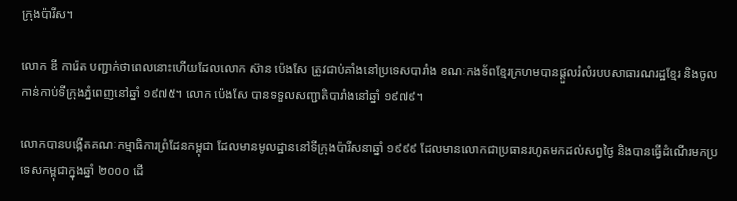ក្រុងប៉ារីស។

លោក ឌី ការ៉េត បញ្ជាក់ថាពេលនោះហើយដែលលោក ស៊ាន ប៉េងសែ ត្រូវជាប់គាំងនៅប្រទេសបារាំង ខណៈកងទ័ពខ្មែរក្រហមបានផ្តួលរំលំរបបសាធារណរដ្ឋខ្មែរ និងចូលកាន់កាប់ទីក្រុងភ្នំពេញនៅឆ្នាំ ១៩៧៥។ លោក ប៉េងសែ បានទទួលសញ្ជាតិបារាំងនៅឆ្នាំ ១៩៧៩។

លោកបានបង្កើតគណៈកម្មាធិការព្រំដែនកម្ពុជា ដែលមានមូលដ្ឋាននៅទីក្រុងប៉ារីសនាឆ្នាំ ១៩៩៩ ដែលមានលោកជាប្រធានរហូតមកដល់សព្វថ្ងៃ និងបានធ្វើដំណើរមកប្រទេសកម្ពុជាក្នុងឆ្នាំ ២០០០ ដើ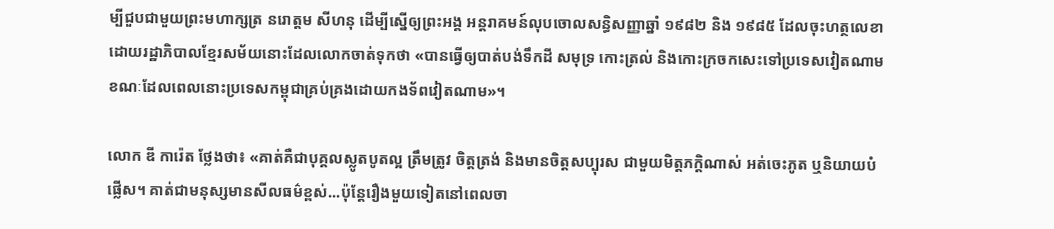ម្បីជួបជាមួយព្រះមហាក្សត្រ នរោត្តម សីហនុ ដើម្បីស្នើឲ្យព្រះអង្គ អន្តរាគមន៍លុបចោលសន្ធិសញ្ញាឆ្នាំ ១៩៨២ និង ១៩៨៥ ដែលចុះហត្ថលេខាដោយរដ្ឋាភិបាលខ្មែរសម័យនោះដែលលោកចាត់ទុកថា «បានធ្វើឲ្យបាត់បង់ទឹកដី សមុទ្រ កោះត្រល់ និងកោះក្រចកសេះទៅប្រទេសវៀតណាម ខណៈដែលពេលនោះប្រទេសកម្ពុជាគ្រប់គ្រងដោយកងទ័ពវៀតណាម»។

លោក ឌី ការ៉េត ថ្លែងថា៖ «គាត់គឺជាបុគ្គលស្លូតបូតល្អ ត្រឹមត្រូវ ចិត្តត្រង់ និងមានចិត្តសប្បុរស ជាមួយមិត្តភក្ដិណាស់ អត់ចេះភូត ឬនិយាយបំផ្លើស។ គាត់ជាមនុស្សមានសីលធម៌ខ្ពស់...ប៉ុន្តែរឿងមួយទៀតនៅពេលចា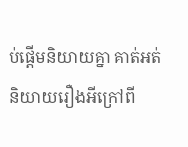ប់ផ្តើមនិយាយគ្នា គាត់អត់និយាយរឿងអីក្រៅពី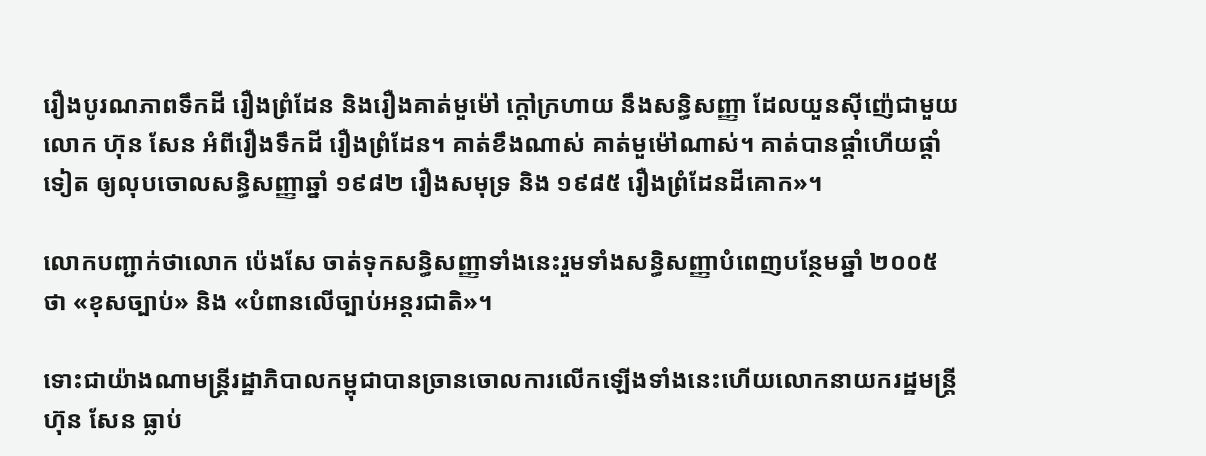រឿងបូរណភាពទឹកដី រឿងព្រំដែន និងរឿងគាត់មួម៉ៅ ក្ដៅក្រហាយ នឹងសន្ធិសញ្ញា ដែលយួនស៊ីញ៉េជាមួយលោក ហ៊ុន សែន អំពីរឿងទឹកដី រឿងព្រំដែន។ គាត់ខឹងណាស់ គាត់មួម៉ៅណាស់។ គាត់បានផ្តាំហើយផ្តាំទៀត ឲ្យលុបចោលសន្ធិសញ្ញាឆ្នាំ ១៩៨២ រឿងសមុទ្រ និង ១៩៨៥ រឿងព្រំដែនដីគោក»។

លោកបញ្ជាក់ថាលោក ប៉េងសែ ចាត់ទុកសន្ធិសញ្ញាទាំងនេះរួមទាំងសន្ធិសញ្ញាបំពេញបន្ថែមឆ្នាំ ២០០៥ ថា «ខុសច្បាប់» និង «បំពានលើច្បាប់អន្តរជាតិ»។

ទោះជាយ៉ាងណាមន្ត្រីរដ្ឋាភិបាលកម្ពុជាបានច្រានចោលការលើកឡើងទាំងនេះហើយលោកនាយករដ្ឋមន្ត្រី ហ៊ុន សែន ធ្លាប់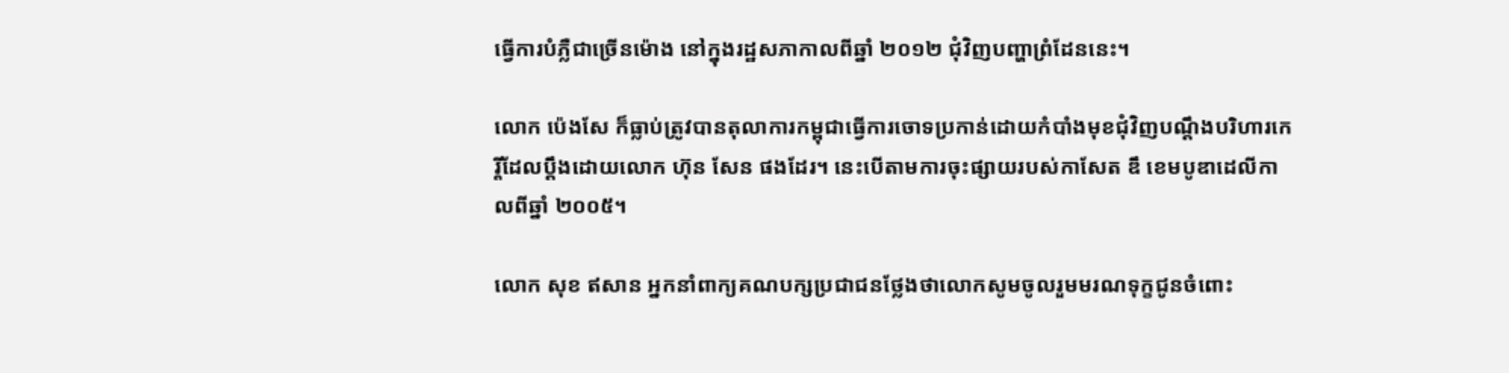ធ្វើការបំភ្លឺជាច្រើនម៉ោង នៅក្នុងរដ្ឋសភាកាលពីឆ្នាំ ២០១២ ជុំវិញបញ្ហាព្រំដែននេះ។

លោក ប៉េងសែ ក៏ធ្លាប់ត្រូវបានតុលាការកម្ពុជាធ្វើការចោទប្រកាន់ដោយកំបាំងមុខជុំវិញបណ្ដឹងបរិហារកេរ្តិ៍ដែលប្ដឹងដោយលោក ហ៊ុន សែន ផងដែរ។ នេះបើតាមការចុះផ្សាយរបស់កាសែត ឌឹ ខេមបូឌាដេលីកាលពីឆ្នាំ ២០០៥។

លោក សុខ ឥសាន អ្នកនាំពាក្យគណបក្សប្រជាជនថ្លែងថាលោកសូមចូលរួមមរណទុក្ខជូនចំពោះ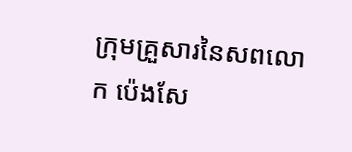ក្រុមគ្រួសារនៃសពលោក ប៉េងសែ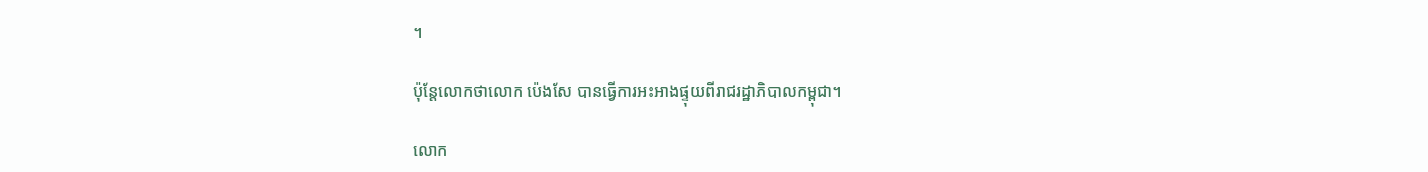។

ប៉ុន្តែលោកថាលោក ប៉េងសែ បានធ្វើការអះអាងផ្ទុយពីរាជរដ្ឋាភិបាលកម្ពុជា។

លោក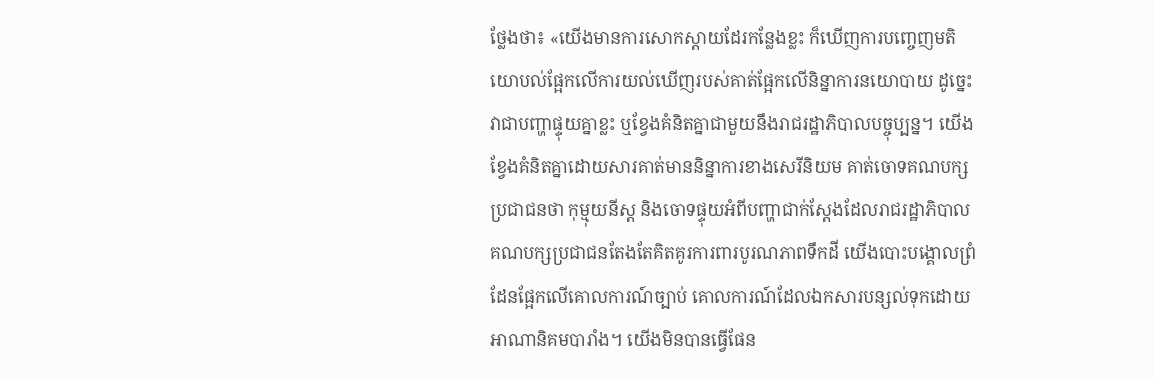ថ្លែងថា៖ «យើងមានការសោកស្ដាយដែរកន្លែងខ្លះ ក៏ឃើញការបញ្ចេញមតិយោបល់ផ្អែកលើការយល់ឃើញរបស់គាត់ផ្អែកលើនិន្នាការនយោបាយ ដូច្នេះវាជាបញ្ហាផ្ទុយគ្នាខ្លះ ឬខ្វែងគំនិតគ្នាជាមួយនឹងរាជរដ្ឋាភិបាលបច្ចុប្បន្ន។ យើងខ្វែងគំនិតគ្នាដោយសារគាត់មាននិន្នាការខាងសេរីនិយម គាត់ចោទគណបក្សប្រជាជនថា កុម្មុយនីស្ត និងចោទផ្ទុយអំពីបញ្ហាជាក់ស្ដែងដែលរាជរដ្ឋាភិបាលគណបក្សប្រជាជនតែងតែគិតគូរការពារបូរណភាពទឹកដី យើងបោះបង្គោលព្រំដែនផ្អែកលើគោលការណ៍ច្បាប់ គោលការណ៍ដែលឯកសារបន្សល់ទុកដោយអាណានិគមបារាំង។ យើងមិនបានធ្វើផែន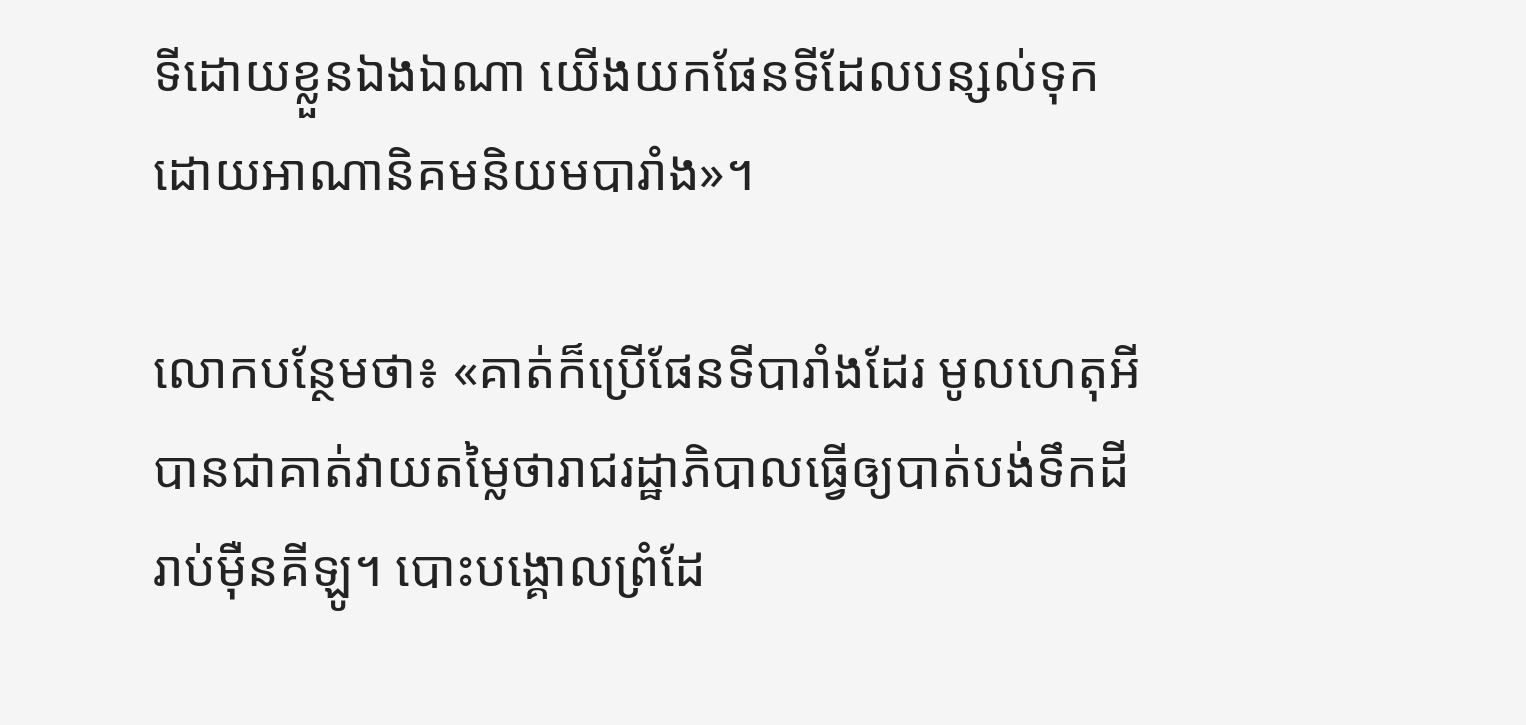ទីដោយខ្លួនឯងឯណា យើងយកផែនទីដែលបន្សល់ទុកដោយអាណានិគមនិយមបារាំង»។

លោកបន្ថែមថា៖ «គាត់ក៏ប្រើផែនទីបារាំងដែរ មូលហេតុអីបានជាគាត់វាយតម្លៃថារាជរដ្ឋាភិបាលធ្វើឲ្យបាត់បង់ទឹកដីរាប់ម៉ឺនគីឡូ។ បោះបង្គោលព្រំដែ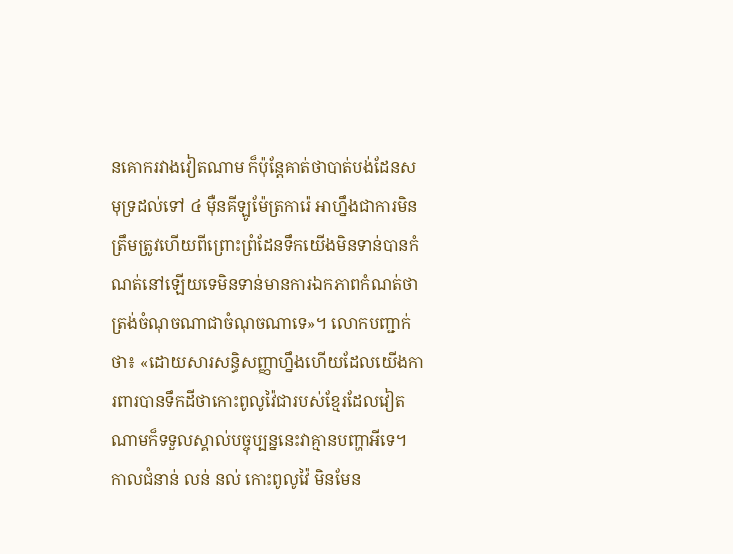នគោករវាងវៀតណាម ក៏ប៉ុន្តែគាត់ថាបាត់បង់ដែនសមុទ្រដល់ទៅ ៤ ម៉ឺនគីឡូម៉ែត្រការ៉េ អាហ្នឹងជាការមិនត្រឹមត្រូវហើយពីព្រោះព្រំដែនទឹកយើងមិនទាន់បានកំណត់នៅឡើយទេមិនទាន់មានការឯកភាពកំណត់ថាត្រង់ចំណុចណាជាចំណុចណាទេ»។ លោកបញ្ជាក់ថា៖ «ដោយសារសន្ធិសញ្ញាហ្នឹងហើយដែលយើងការពារបានទឹកដីថាកោះពូលូវ៉ៃជារបស់ខ្មែរដែលវៀតណាមក៏ទទួលស្គាល់បច្ចុប្បន្ននេះវាគ្មានបញ្ហាអីទេ។ កាលជំនាន់ លន់ នល់ កោះពូលូវ៉ៃ មិនមែន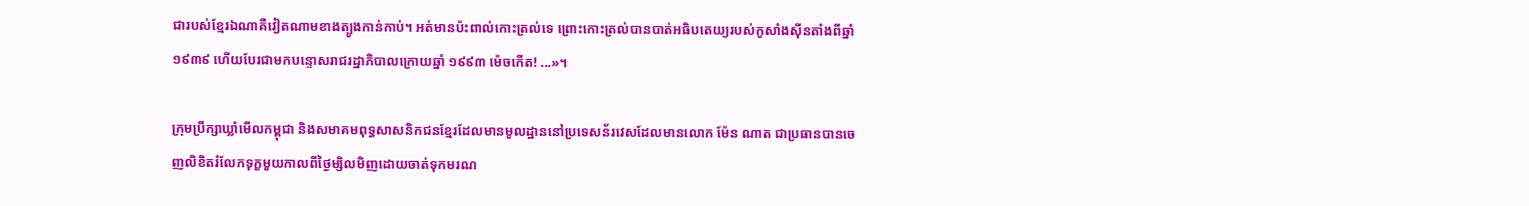ជារបស់ខ្មែរឯណាគឺវៀតណាមខាងត្បូងកាន់កាប់។ អត់មានប៉ះពាល់កោះត្រល់ទេ ព្រោះកោះត្រល់បានបាត់អធិបតេយ្យរបស់កូសាំងស៊ីនតាំងពីឆ្នាំ ១៩៣៩ ហើយបែរជាមកបន្ទោសរាជរដ្ឋាភិបាលក្រោយឆ្នាំ ១៩៩៣ ម៉េចកើត! ...»។

ក្រុមប្រឹក្សាឃ្លាំមើលកម្ពុជា និងសមាគមពុទ្ធសាសនិកជនខ្មែរដែលមានមូលដ្ឋាននៅប្រទេសន័រវេសដែលមានលោក ម៉ែន ណាត ជាប្រធានបានចេញលិខិតរំលែកទុក្ខមួយកាលពីថ្ងៃម្សិលមិញដោយចាត់ទុកមរណ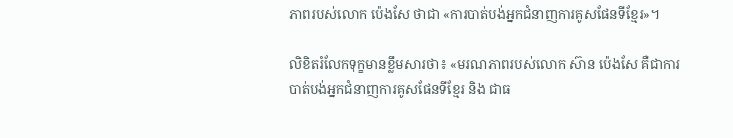ភាពរបស់លោក ប៉េងសែ ថាជា «ការបាត់បង់អ្នកជំនាញការគូសផែនទីខ្មែរ»។

លិខិតរំលែកទុក្ខមានខ្លឹមសារថា៖ «មរណភាពរបស់លោក ស៊ាន ប៉េងសែ គឺជាការបាត់បង់អ្នកជំនាញការគូសផែនទីខ្មែរ និង ជាធ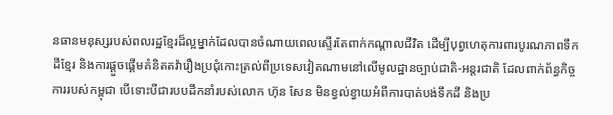នធានមនុស្សរបស់ពលរដ្ឋខ្មែរដ៏ល្អម្នាក់ដែលបានចំណាយពេលស្ទើរតែពាក់កណ្តាលជីវិត ដើម្បីបុព្វហេតុការពារបូរណភាពទឹកដីខ្មែរ និងការផ្តួចផ្តើមគំនិតតវ៉ារឿងប្រជុំកោះត្រល់ពីប្រទេសវៀតណាមនៅលើមូលដ្ឋានច្បាប់ជាតិ-អន្តរជាតិ ដែលពាក់ព័ន្ធកិច្ចការរបស់កម្ពុជា បើទោះបីជារបបដឹកនាំរបស់លោក ហ៊ុន សែន មិនខ្វល់ខ្វាយអំពីការបាត់បង់ទឹកដី និងប្រ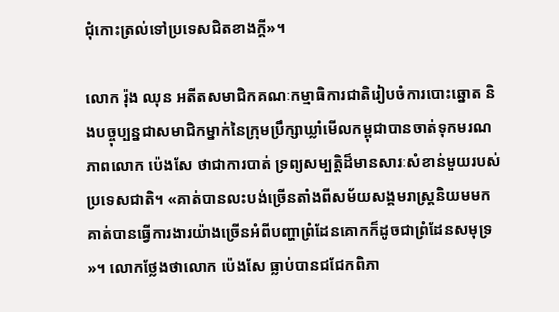ជុំកោះត្រល់ទៅប្រទេសជិតខាងក្តី»។

លោក រ៉ុង ឈុន អតីតសមាជិកគណៈកម្មាធិការជាតិរៀបចំការបោះឆ្នោត និងបច្ចុប្បន្នជាសមាជិកម្នាក់នៃក្រុមប្រឹក្សាឃ្លាំមើលកម្ពុជាបានចាត់ទុកមរណភាពលោក ប៉េងសែ ថាជាការបាត់ ទ្រព្យសម្បត្តិដ៏មានសារៈសំខាន់មួយរបស់ប្រទេសជាតិ។ «គាត់បានលះបង់ច្រើនតាំងពីសម័យសង្គមរាស្ត្រនិយមមក គាត់បានធ្វើការងារយ៉ាងច្រើនអំពីបញ្ហាព្រំដែនគោកក៏ដូចជាព្រំដែនសមុទ្រ»។ លោកថ្លែងថាលោក ប៉េងសែ ធ្លាប់បានជជែកពិភា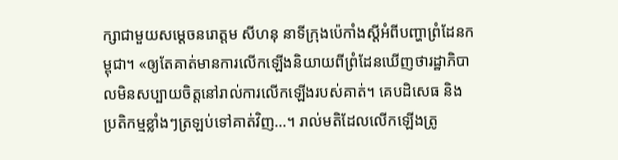ក្សាជាមួយសម្ដេចនរោត្តម សីហនុ នាទីក្រុងប៉េកាំងស្ដីអំពីបញ្ហាព្រំដែនកម្ពុជា។ «ឲ្យតែគាត់មានការលើកឡើងនិយាយពីព្រំដែនឃើញថារដ្ឋាភិបាលមិនសប្បាយចិត្តនៅរាល់ការលើកឡើងរបស់គាត់។ គេបដិសេធ និងប្រតិកម្មខ្លាំងៗត្រឡប់ទៅគាត់វិញ...។ រាល់មតិដែលលើកឡើងត្រូ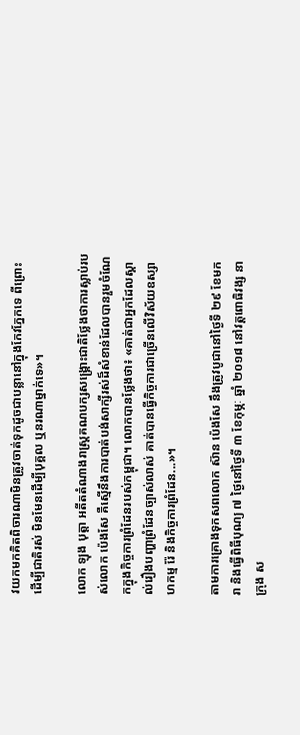វយកមកគិតពិចារណាមិនត្រូវចាត់ទុកដូចជាបន្លានៅក្នុងកែវភ្នែកទេ ពីព្រោះដើម្បីជាតិរស់ មិនមែនដើម្បីបុគ្គល ឬនរណាម្នាក់ទេ»។

លោក ឡុង បុត្តា អតីតតំណាងរាស្ត្រគណបក្សសង្គ្រោះជាតិថ្លែងថាការស្លាប់របស់លោក ប៉េងសែ គឺស្មើនឹងការបាត់បង់សាក្សីរស់ដ៏សំខាន់ដែលបានរួមចំណែកក្នុងកិច្ចការព្រំដែនរបស់កម្ពុជា។ លោកបានថ្លែងថា៖ «គាត់ជាអ្នកដែលស្គាល់រឿងបញ្ហាព្រំដែនច្បាស់លាស់ គាត់បានធ្វើកិច្ចការជាច្រើនលើវិស័យឧស្សាហកម្ម រ៉ែ និងកិច្ចការព្រំដែន...»។

តាមការគ្រោងទុកសពលោក ស៊ាន ប៉េងសែ នឹងត្រូវបូជានៅថ្ងៃទី ២៩ ខែមករា និងធ្វើពិធីបុណ្យ ៧ ថ្ងៃនៅថ្ងៃទី ៣ ខែកុម្ភៈ ឆ្នាំ ២០១៨ នៅវត្តពោធិវង្ស នាក្រុង ស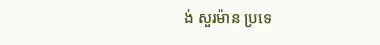ង់ សួរម៉ាន ប្រទេ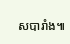សបារាំង៕